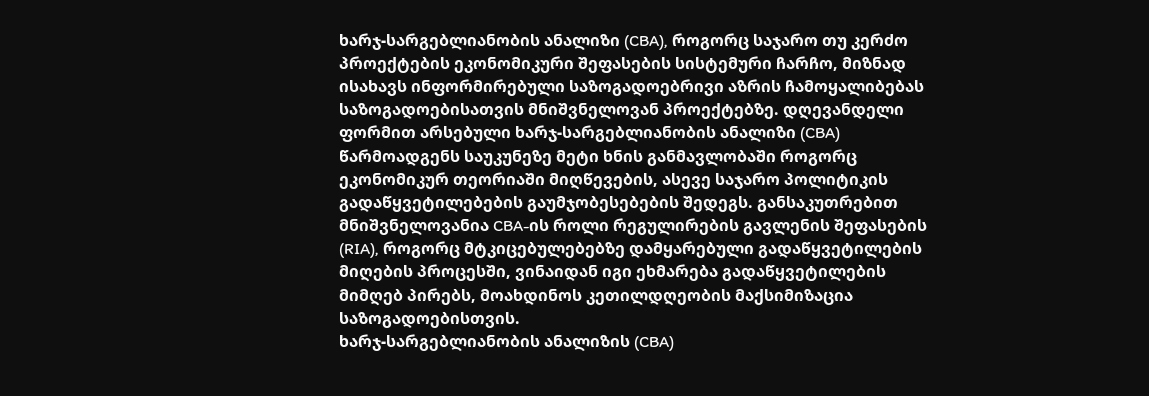ხარჯ-სარგებლიანობის ანალიზი (CBA), როგორც საჯარო თუ კერძო პროექტების ეკონომიკური შეფასების სისტემური ჩარჩო, მიზნად ისახავს ინფორმირებული საზოგადოებრივი აზრის ჩამოყალიბებას საზოგადოებისათვის მნიშვნელოვან პროექტებზე. დღევანდელი ფორმით არსებული ხარჯ-სარგებლიანობის ანალიზი (CBA) წარმოადგენს საუკუნეზე მეტი ხნის განმავლობაში როგორც ეკონომიკურ თეორიაში მიღწევების, ასევე საჯარო პოლიტიკის გადაწყვეტილებების გაუმჯობესებების შედეგს. განსაკუთრებით მნიშვნელოვანია CBA-ის როლი რეგულირების გავლენის შეფასების (RIA), როგორც მტკიცებულებებზე დამყარებული გადაწყვეტილების მიღების პროცესში, ვინაიდან იგი ეხმარება გადაწყვეტილების მიმღებ პირებს, მოახდინოს კეთილდღეობის მაქსიმიზაცია საზოგადოებისთვის.
ხარჯ-სარგებლიანობის ანალიზის (CBA)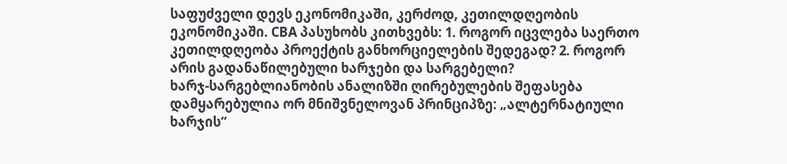საფუძველი დევს ეკონომიკაში, კერძოდ, კეთილდღეობის ეკონომიკაში. CBA პასუხობს კითხვებს: 1. როგორ იცვლება საერთო კეთილდღეობა პროექტის განხორციელების შედეგად? 2. როგორ არის გადანაწილებული ხარჯები და სარგებელი?
ხარჯ-სარგებლიანობის ანალიზში ღირებულების შეფასება დამყარებულია ორ მნიშვნელოვან პრინციპზე: „ალტერნატიული ხარჯის“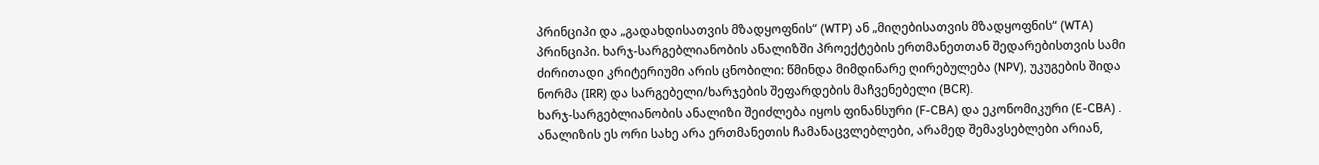პრინციპი და „გადახდისათვის მზადყოფნის“ (WTP) ან „მიღებისათვის მზადყოფნის“ (WTA) პრინციპი. ხარჯ-სარგებლიანობის ანალიზში პროექტების ერთმანეთთან შედარებისთვის სამი ძირითადი კრიტერიუმი არის ცნობილი: წმინდა მიმდინარე ღირებულება (NPV), უკუგების შიდა ნორმა (IRR) და სარგებელი/ხარჯების შეფარდების მაჩვენებელი (BCR).
ხარჯ-სარგებლიანობის ანალიზი შეიძლება იყოს ფინანსური (F-CBA) და ეკონომიკური (E-CBA) . ანალიზის ეს ორი სახე არა ერთმანეთის ჩამანაცვლებლები, არამედ შემავსებლები არიან,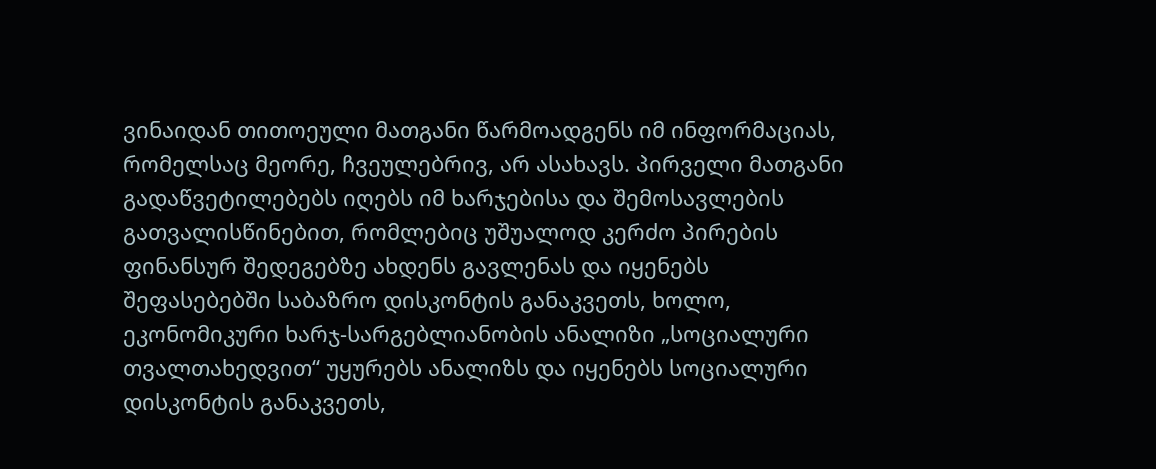ვინაიდან თითოეული მათგანი წარმოადგენს იმ ინფორმაციას, რომელსაც მეორე, ჩვეულებრივ, არ ასახავს. პირველი მათგანი გადაწვეტილებებს იღებს იმ ხარჯებისა და შემოსავლების გათვალისწინებით, რომლებიც უშუალოდ კერძო პირების ფინანსურ შედეგებზე ახდენს გავლენას და იყენებს შეფასებებში საბაზრო დისკონტის განაკვეთს, ხოლო, ეკონომიკური ხარჯ-სარგებლიანობის ანალიზი „სოციალური თვალთახედვით“ უყურებს ანალიზს და იყენებს სოციალური დისკონტის განაკვეთს,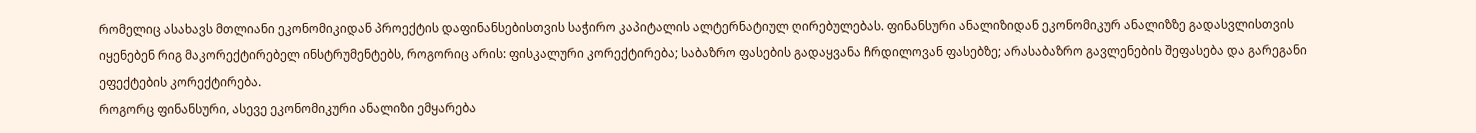რომელიც ასახავს მთლიანი ეკონომიკიდან პროექტის დაფინანსებისთვის საჭირო კაპიტალის ალტერნატიულ ღირებულებას. ფინანსური ანალიზიდან ეკონომიკურ ანალიზზე გადასვლისთვის იყენებენ რიგ მაკორექტირებელ ინსტრუმენტებს, როგორიც არის: ფისკალური კორექტირება; საბაზრო ფასების გადაყვანა ჩრდილოვან ფასებზე; არასაბაზრო გავლენების შეფასება და გარეგანი ეფექტების კორექტირება.
როგორც ფინანსური, ასევე ეკონომიკური ანალიზი ემყარება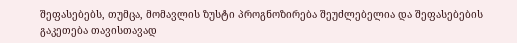შეფასებებს, თუმცა, მომავლის ზუსტი პროგნოზირება შეუძლებელია და შეფასებების გაკეთება თავისთავად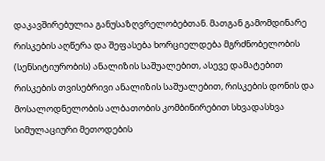დაკავშირებულია განუსაზღვრელობებთან. მათგან გამომდინარე რისკების აღწერა და შეფასება ხორციელდება მგრძნობელობის (სენსიტიურობის) ანალიზის საშუალებით, ასევე დამატებით რისკების თვისებრივი ანალიზის საშუალებით, რისკების დონის და მოსალოდნელობის ალბათობის კომბინირებით სხვადასხვა სიმულაციური მეთოდების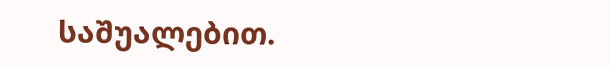საშუალებით.